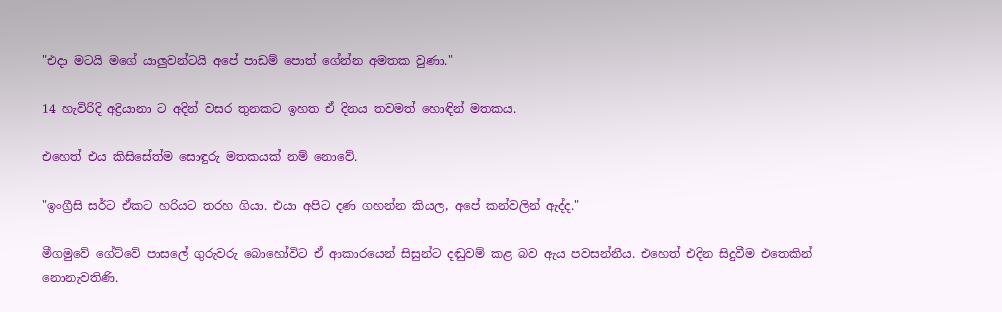"එදා මටයි මගේ යාලුවන්ටයි අපේ පාඩම් පොත් ගේන්න අමතක වුණා."

14 හැවිරිදි අද්‍රියානා ට අදින් වසර තුනකට ඉහත ඒ දිනය තවමත් හොඳින් මතකය.

එහෙත් එය කිසිසේත්ම සොඳුරු මතකයක් නම් නොවේ.

"ඉංග්‍රීසි සර්ට ඒකට හරියට තරහ ගියා. එයා අපිට දණ ගහන්න කියල, අපේ කන්වලින් ඇද්ද."

මීගමුවේ ගේට්වේ පාසලේ ගුරුවරු බොහෝවිට ඒ ආකාරයෙන් සිසුන්ට දඬුවම් කළ බව ඇය පවසන්නීය. එහෙත් එදින සිදුවීම එතෙකින් නොනැවතිණි.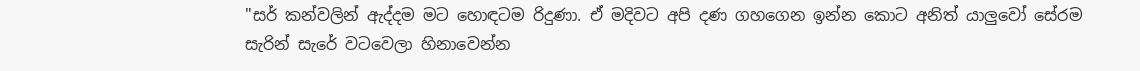"සර් කන්වලින් ඇද්දම මට හොඳටම රිදුණා. ඒ මදිවට අපි දණ ගහගෙන ඉන්න කොට අනිත් යාලුවෝ සේරම සැරින් සැරේ වටවෙලා හිනාවෙන්න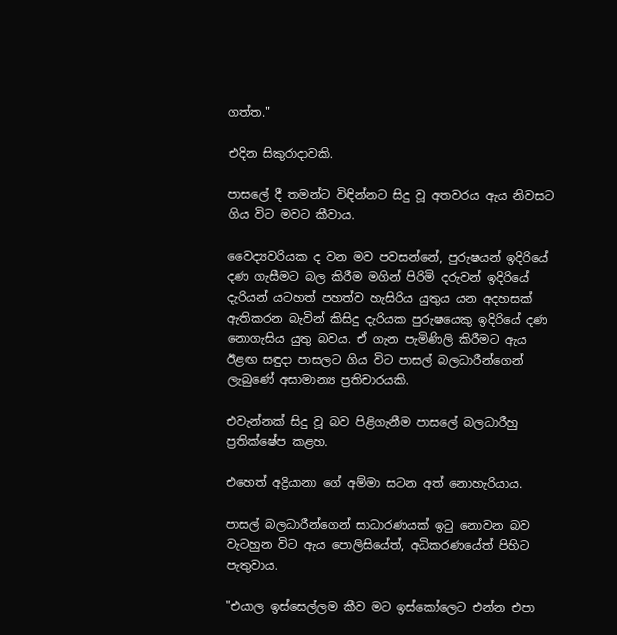ගත්ත."

එදින සිකුරාදාවකි.

පාසලේ දී තමන්ට විඳින්නට සිදු වූ අතවරය ඇය නිවසට ගිය විට මවට කීවාය.

වෛද්‍යවරියක ද වන මව පවසන්නේ, පුරුෂයන් ඉදිරියේ දණ ගැසීමට බල කිරීම මගින් පිරිමි දරුවන් ඉදිරියේ දැරියන් යටහත් පහත්ව හැසිරිය යුතුය යන අදහසක් ඇතිකරන බැවින් කිසිදු දැරියක පුරුෂයෙකු ඉදිරියේ දණ නොගැසිය යුතු බවය. ඒ ගැන පැමිණිලි කිරීමට ඇය ඊළඟ සඳුදා පාසලට ගිය විට පාසල් බලධාරීන්ගෙන් ලැබුණේ අසාමාන්‍ය ප්‍රතිචාරයකි.

එවැන්නක් සිදු වූ බව පිළිගැනීම පාසලේ බලධාරීහු ප්‍රතික්ෂේප කළහ.

එහෙත් අද්‍රියානා ගේ අම්මා සටන අත් නොහැරියාය.

පාසල් බලධාරීන්ගෙන් සාධාරණයක් ඉටු නොවන බව වැටහුන විට ඇය පොලිසියේත්, අධිකරණයේත් පිහිට පැතුවාය.

"එයාල ඉස්සෙල්ලම කීව මට ඉස්කෝලෙට එන්න එපා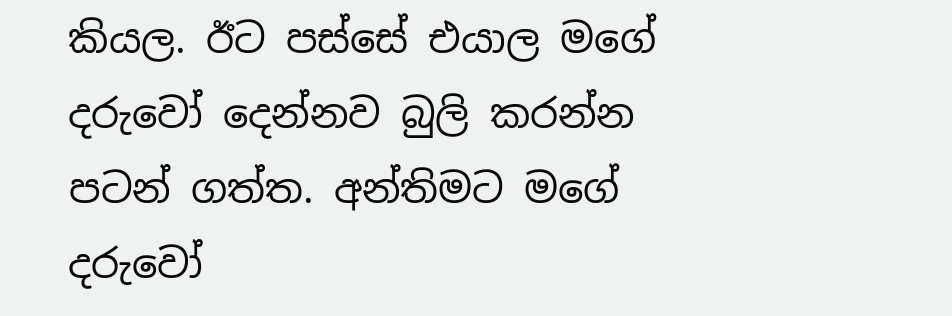කියල. ඊට පස්සේ එයාල මගේ දරුවෝ දෙන්නව බුලි කරන්න පටන් ගත්ත. අන්තිමට මගේ දරුවෝ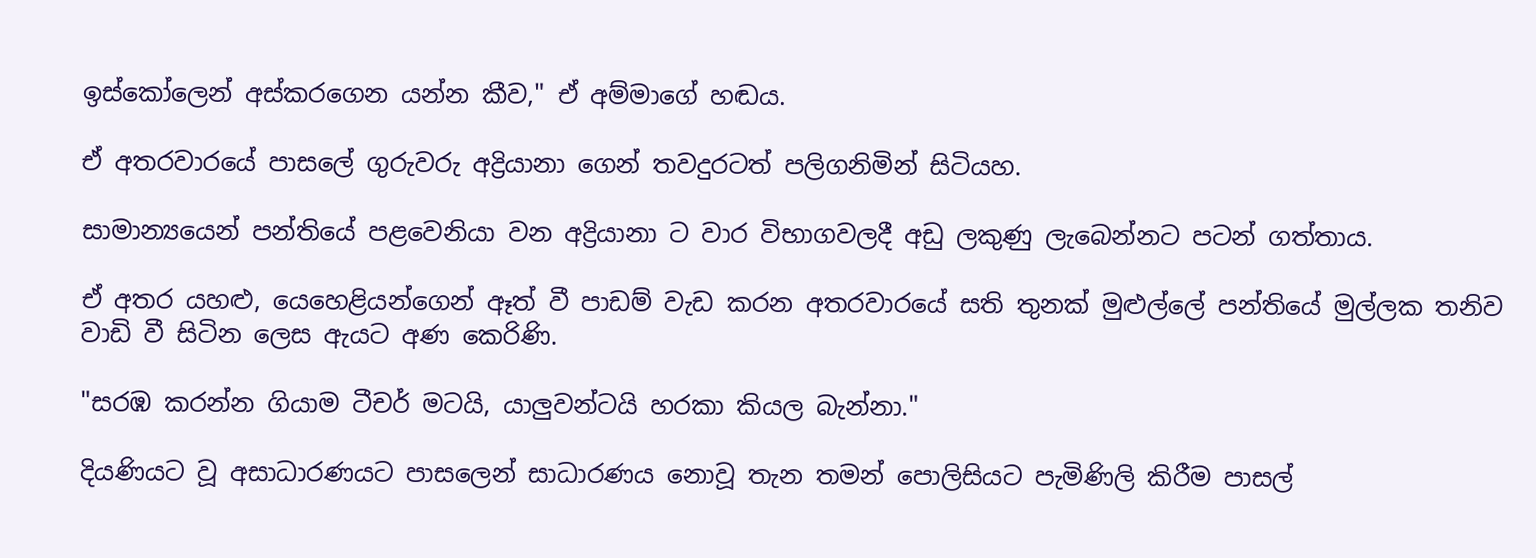ඉස්කෝලෙන් අස්කරගෙන යන්න කීව," ඒ අම්මාගේ හඬය.

ඒ අතරවාරයේ පාසලේ ගුරුවරු අද්‍රියානා ගෙන් තවදුරටත් පලිගනිමින් සිටියහ.

සාමාන්‍යයෙන් පන්තියේ පළවෙනියා වන අද්‍රියානා ට වාර විභාගවලදී අඩු ලකුණු ලැබෙන්නට පටන් ගත්තාය.

ඒ අතර යහළු, යෙහෙළියන්ගෙන් ඈත් වී පාඩම් වැඩ කරන අතරවාරයේ සති තුනක් මුළුල්ලේ පන්තියේ මුල්ලක තනිව වාඩි වී සිටින ලෙස ඇයට අණ කෙරිණි.

"සරඹ කරන්න ගියාම ටීචර් මටයි, යාලුවන්ටයි හරකා කියල බැන්නා."

දියණියට වූ අසාධාරණයට පාසලෙන් සාධාරණය නොවූ තැන තමන් පොලිසියට පැමිණිලි කිරීම පාසල්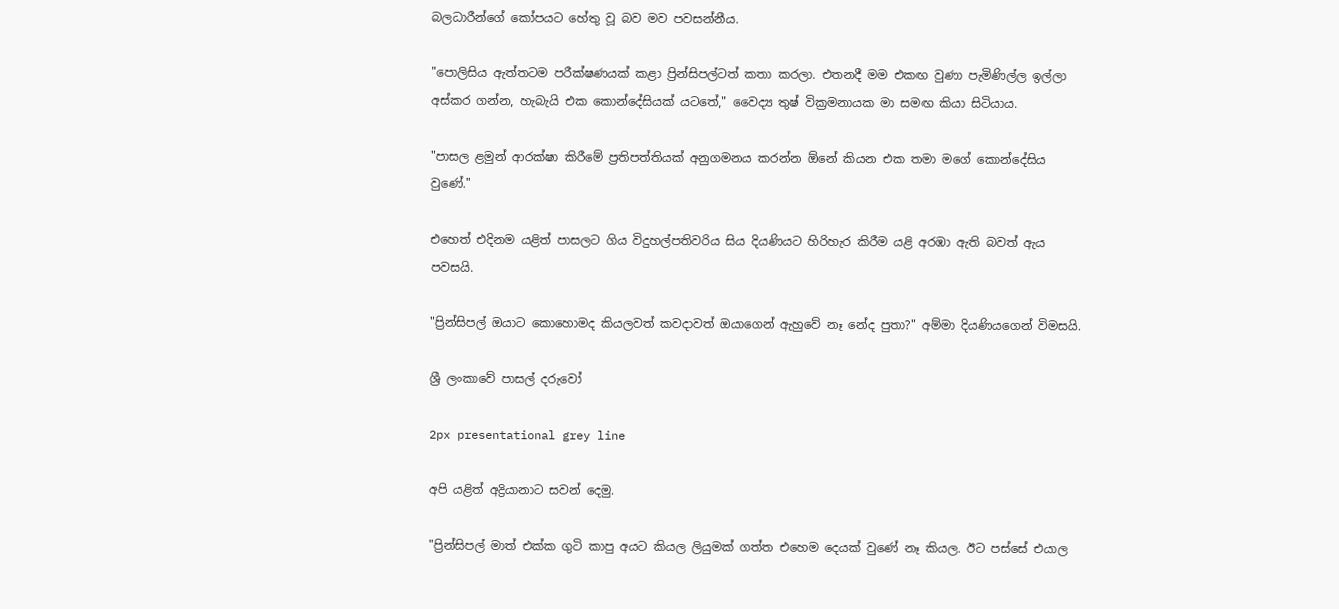බලධාරීන්ගේ කෝපයට හේතු වූ බව මව පවසන්නීය.

"පොලිසිය ඇත්තටම පරීක්ෂණයක් කළා ප්‍රින්සිපල්ටත් කතා කරලා. එතනදී මම එකඟ වුණා පැමිණිල්ල ඉල්ලා අස්කර ගන්න, හැබැයි එක කොන්දේසියක් යටතේ," වෛද්‍ය තුෂ් වික්‍රමනායක මා සමඟ කියා සිටියාය.

"පාසල ළමුන් ආරක්ෂා කිරීමේ ප්‍රතිපත්තියක් අනුගමනය කරන්න ඕනේ කියන එක තමා මගේ කොන්දේසිය වුණේ."

එහෙත් එදිනම යළිත් පාසලට ගිය විදුහල්පතිවරිය සිය දියණියට හිරිහැර කිරීම යළි අරඹා ඇති බවත් ඇය පවසයි.

"ප්‍රින්සිපල් ඔයාට කොහොමද කියලවත් කවදාවත් ඔයාගෙන් ඇහුවේ නෑ නේද පුතා?" අම්මා දියණියගෙන් විමසයි.

ශ්‍රී ලංකාවේ පාසල් දරුවෝ

2px presentational grey line

අපි යළිත් අද්‍රියානාට සවන් දෙමු.

"ප්‍රින්සිපල් මාත් එක්ක ගුටි කාපු අයට කියල ලියුමක් ගත්ත එහෙම දෙයක් වුණේ නෑ කියල. ඊට පස්සේ එයාල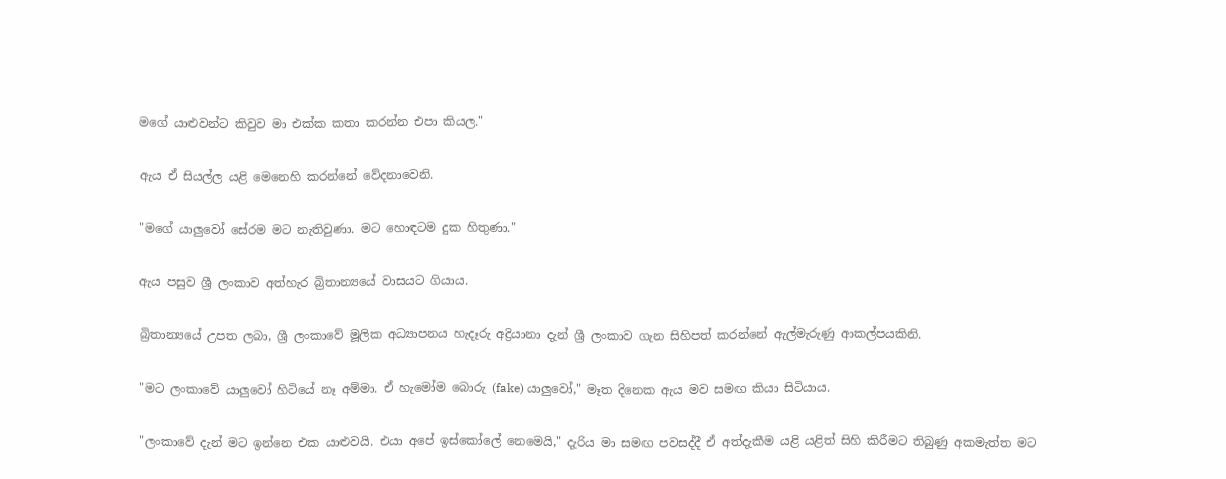මගේ යාළුවන්ට කිවුව මා එක්ක කතා කරන්න එපා කියල."

ඇය ඒ සියල්ල යළි මෙනෙහි කරන්නේ වේදනාවෙනි.

"මගේ යාලුවෝ සේරම මට නැතිවුණා. මට හොඳටම දුක හිතුණා."

ඇය පසුව ශ්‍රී ලංකාව අත්හැර බ්‍රිතාන්‍යයේ වාසයට ගියාය.

බ්‍රිතාන්‍යයේ උපත ලබා, ශ්‍රී ලංකාවේ මූලික අධ්‍යාපනය හැදෑරු අද්‍රියානා දැන් ශ්‍රී ලංකාව ගැන සිහිපත් කරන්නේ ඇල්මැරුණු ආකල්පයකිනි.

"මට ලංකාවේ යාලුවෝ හිටියේ නෑ අම්මා. ඒ හැමෝම බොරු (fake) යාලුවෝ," මෑත දිනෙක ඇය මව සමඟ කියා සිටියාය.

"ලංකාවේ දැන් මට ඉන්නෙ එක යාළුවයි. එයා අපේ ඉස්කෝලේ නෙමෙයි," දැරිය මා සමඟ පවසද්දී ඒ අත්දැකීම යළි යළිත් සිහි කිරීමට තිබුණු අකමැත්ත මට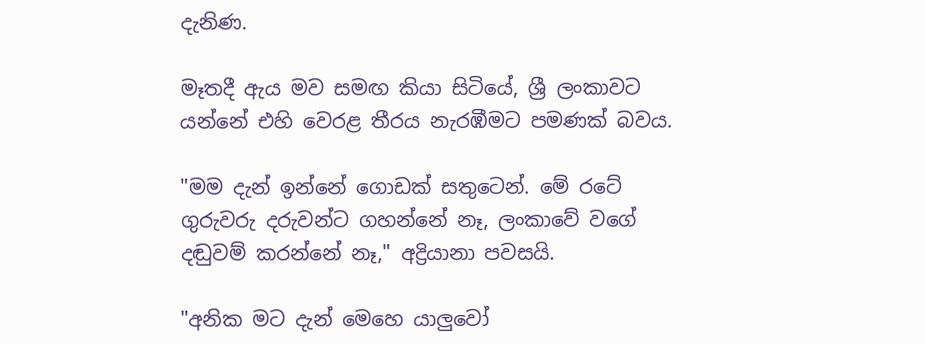දැනිණ.

මෑතදී ඇය මව සමඟ කියා සිටියේ, ශ්‍රී ලංකාවට යන්නේ එහි වෙරළ තීරය නැරඹීමට පමණක් බවය.

"මම දැන් ඉන්නේ ගොඩක් සතුටෙන්. මේ රටේ ගුරුවරු දරුවන්ට ගහන්නේ නෑ, ලංකාවේ වගේ දඬුවම් කරන්නේ නෑ," අද්‍රියානා පවසයි.

"අනික මට දැන් මෙහෙ යාලුවෝ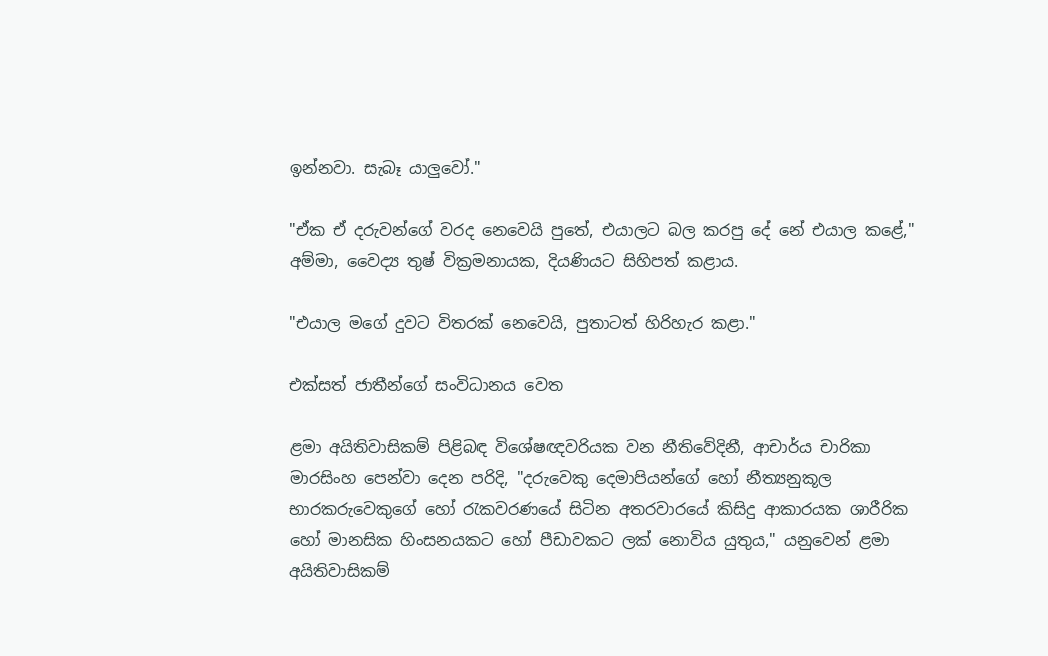ඉන්නවා. සැබෑ යාලුවෝ."

"ඒක ඒ දරුවන්ගේ වරද නෙවෙයි පුතේ, එයාලට බල කරපු දේ නේ එයාල කළේ," අම්මා, වෛද්‍ය තුෂ් වික්‍රමනායක, දියණියට සිහිපත් කළාය.

"එයාල මගේ දුවට විතරක් නෙවෙයි, පුතාටත් හිරිහැර කළා."

එක්සත් ජාතීන්ගේ සංවිධානය වෙත

ළමා අයිතිවාසිකම් පිළිබඳ විශේෂඥවරියක වන නීතිවේදිනී, ආචාර්ය චාරිකා මාරසිංහ පෙන්වා දෙන පරිදි, "දරුවෙකු දෙමාපියන්ගේ හෝ නීත්‍යනුකූල භාරකරුවෙකුගේ හෝ රැකවරණයේ සිටින අතරවාරයේ කිසිදු ආකාරයක ශාරීරික හෝ මානසික හිංසනයකට හෝ පීඩාවකට ලක් නොවිය යුතුය," යනුවෙන් ළමා අයිතිවාසිකම්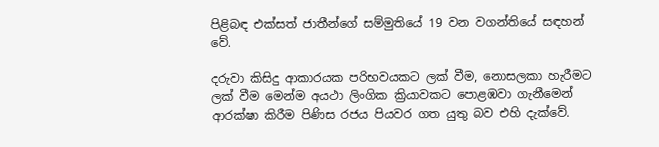පිළිබඳ එක්සත් ජාතීන්ගේ සම්මුතියේ 19 වන වගන්තියේ සඳහන් වේ.

දරුවා කිසිදු ආකාරයක පරිභවයකට ලක් වීම, නොසලකා හැරීමට ලක් වීම මෙන්ම අයථා ලිංගික ක්‍රියාවකට පොළඹවා ගැනීමෙන් ආරක්ෂා කිරීම පිණිස රජය පියවර ගත යුතු බව එහි දැක්වේ.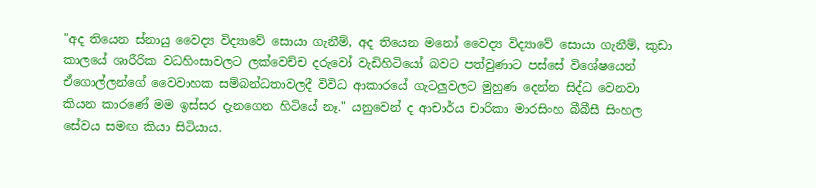"අද තියෙන ස්නායු වෛද්‍ය විද්‍යාවේ සොයා ගැනීම්, අද තියෙන මනෝ වෛද්‍ය විද්‍යාවේ සොයා ගැනීම්, කුඩා කාලයේ ශාරීරික වධහිංසාවලට ලක්වෙච්ච දරුවෝ වැඩිහිටියෝ බවට පත්වුණාට පස්සේ විශේෂයෙන් ඒගොල්ලන්ගේ වෛවාහක සම්බන්ධතාවලදී විවිධ ආකාරයේ ගැටලුවලට මුහුණ දෙන්න සිද්ධ වෙනවා කියන කාරණේ මම ඉස්සර දැනගෙන හිටියේ නෑ." යනුවෙන් ද ආචාර්ය චාරිකා මාරසිංහ බීබීසී සිංහල සේවය සමඟ කියා සිටියාය.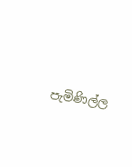පැමිණිල්ල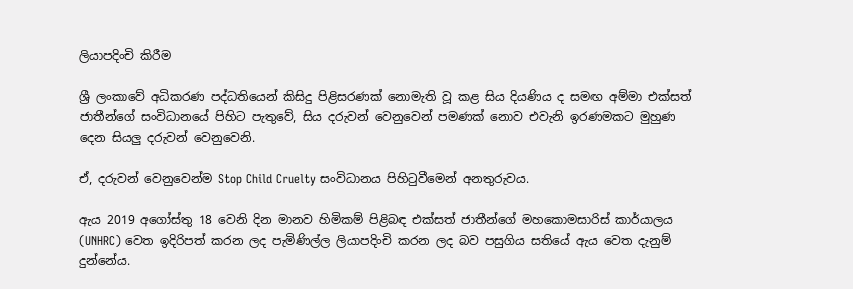ලියාපදිංචි කිරීම

ශ්‍රී ලංකාවේ අධිකරණ පද්ධතියෙන් කිසිදු පිළිසරණක් නොමැති වූ කළ සිය දියණිය ද සමඟ අම්මා එක්සත් ජාතීන්ගේ සංවිධානයේ පිහිට පැතුවේ, සිය දරුවන් වෙනුවෙන් පමණක් නොව එවැනි ඉරණමකට මුහුණ දෙන සියලු දරුවන් වෙනුවෙනි.

ඒ, දරුවන් වෙනුවෙන්ම Stop Child Cruelty සංවිධානය පිහිටුවීමෙන් අනතුරුවය.

ඇය 2019 අගෝස්තු 18 වෙනි දින මානව හිමිකම් පිළිබඳ එක්සත් ජාතීන්ගේ මහකොමසාරිස් කාර්යාලය (UNHRC) වෙත ඉදිරිපත් කරන ලද පැමිණිල්ල ලියාපදිංචි කරන ලද බව පසුගිය සතියේ ඇය වෙත දැනුම් දුන්නේය.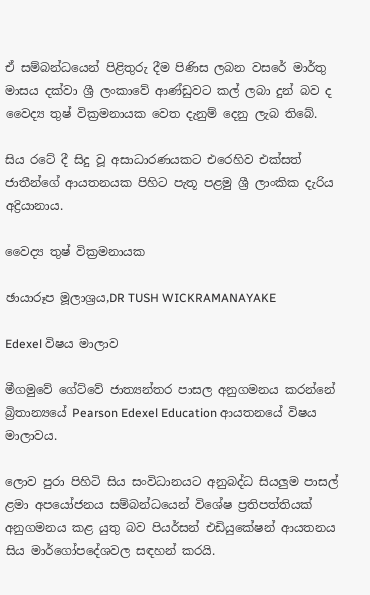ඒ සම්බන්ධයෙන් පිළිතුරු දීම පිණිස ලබන වසරේ මාර්තු මාසය දක්වා ශ්‍රී ලංකාවේ ආණ්ඩුවට කල් ලබා දුන් බව ද වෛද්‍ය තුෂ් වික්‍රමනායක වෙත දැනුම් දෙනු ලැබ තිබේ.

සිය රටේ දී සිදු වූ අසාධාරණයකට එරෙහිව එක්සත් ජාතීන්ගේ ආයතනයක පිහිට පැතූ පළමු ශ්‍රී ලාංකික දැරිය අද්‍රියානාය.

වෛද්‍ය තුෂ් වික්‍රමනායක

ඡායාරූප මූලාශ්‍රය,DR TUSH WICKRAMANAYAKE

Edexel විෂය මාලාව

මීගමුවේ ගේට්වේ ජාත්‍යන්තර පාසල අනුගමනය කරන්නේ බ්‍රිතාන්‍යයේ Pearson Edexel Education ආයතනයේ විෂය මාලාවය.

ලොව පුරා පිහිටි සිය සංවිධානයට අනුබද්ධ සියලුම පාසල් ළමා අපයෝජනය සම්බන්ධයෙන් විශේෂ ප්‍රතිපත්තියක් අනුගමනය කළ යුතු බව පියර්සන් එඩියුකේෂන් ආයතනය සිය මාර්ගෝපදේශවල සඳහන් කරයි.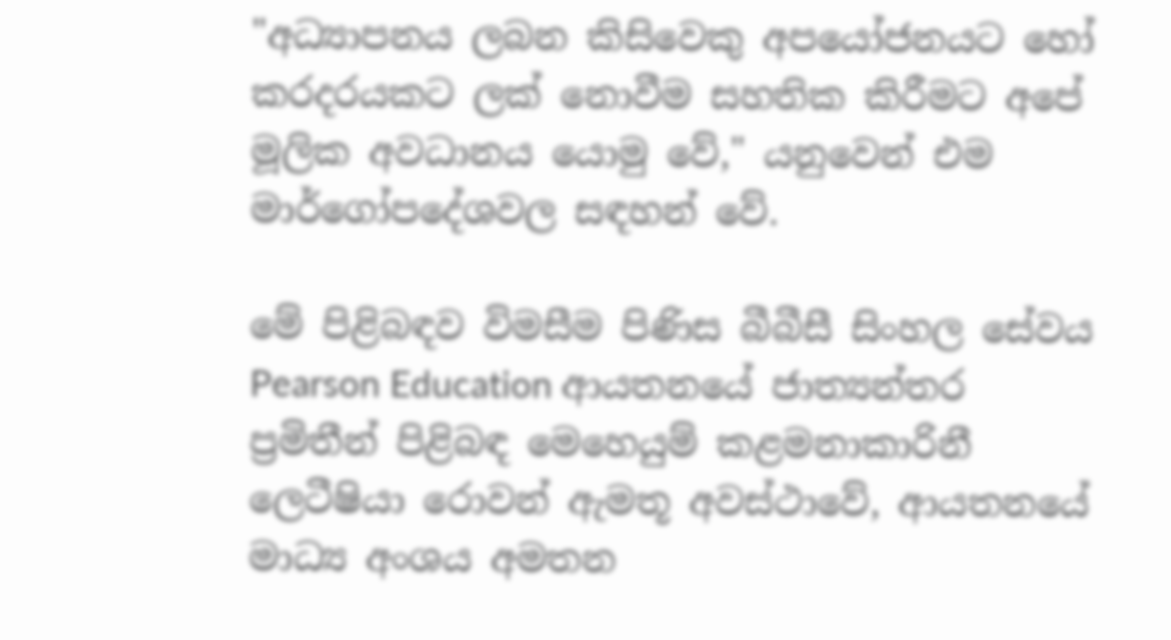"අධ්‍යාපනය ලබන කිසිවෙකු අපයෝජනයට හෝ කරදරයකට ලක් නොවීම සහතික කිරීමට අපේ මූලික අවධානය යොමු වේ," යනුවෙන් එම මාර්ගෝපදේශවල සඳහන් වේ.

මේ පිළිබඳව විමසීම පිණිස බීබීසී සිංහල සේවය Pearson Education ආයතනයේ ජාත්‍යන්තර ප්‍රමිතීන් පිළිබඳ මෙහෙයුම් කළමනාකාරිනී ලෙටීෂියා රොවන් ඇමතූ අවස්ථාවේ, ආයතනයේ මාධ්‍ය අංශය අමතන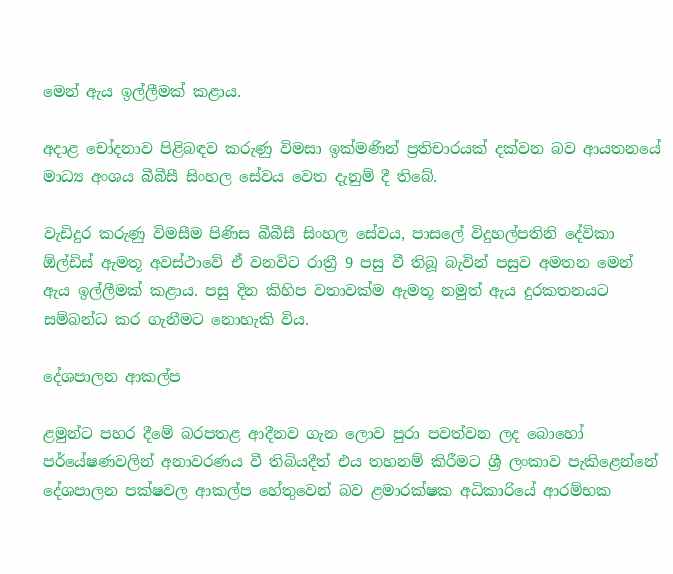මෙන් ඇය ඉල්ලීමක් කළාය.

අදාළ චෝදනාව පිළිබඳව කරුණු විමසා ඉක්මණින් ප්‍රතිචාරයක් දක්වන බව ආයතනයේ මාධ්‍ය අංශය බීබීසී සිංහල සේවය වෙත දැනුම් දී තිබේ.

වැඩිදුර කරුණු විමසීම පිණිස බීබීසී සිංහල සේවය, පාසලේ විදුහල්පතිනි දේවිකා ඕල්ඩිස් ඇමතූ අවස්ථාවේ ඒ වනවිට රාත්‍රී 9 පසු වී තිබූ බැවින් පසුව අමතන මෙන් ඇය ඉල්ලීමක් කළාය. පසු දින කිහිප වතාවක්ම ඇමතූ නමුත් ඇය දුරකතනයට සම්බන්ධ කර ගැනීමට නොහැකි විය.

දේශපාලන ආකල්ප

ළමුන්ට පහර දීමේ බරපතළ ආදීනව ගැන ලොව පුරා පවත්වන ලද බොහෝ පර්යේෂණවලින් අනාවරණය වී තිබියදීත් එය තහනම් කිරීමට ශ්‍රී ලංකාව පැකිළෙන්නේ දේශපාලන පක්ෂවල ආකල්ප හේතුවෙන් බව ළමාරක්ෂක අධිකාරියේ ආරම්භක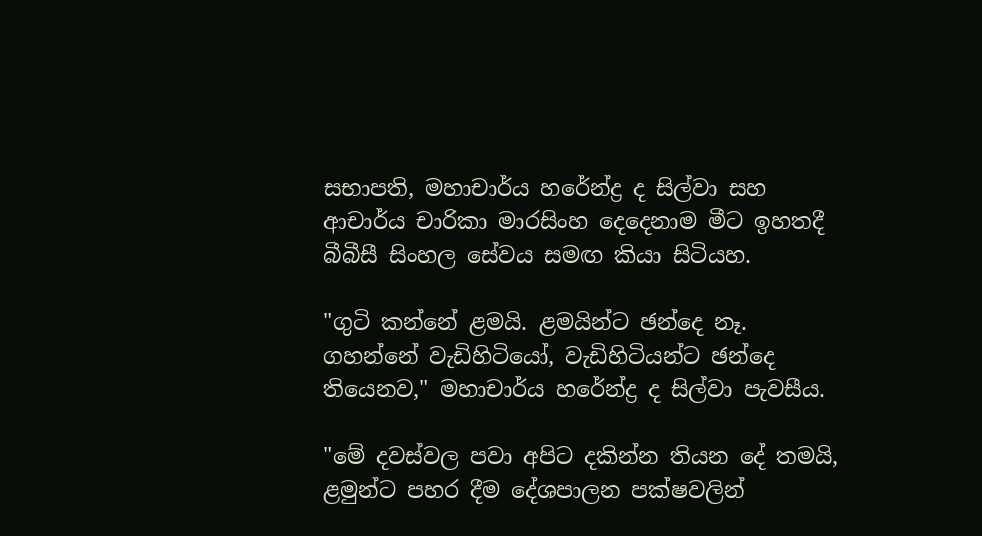සභාපති, මහාචාර්ය හරේන්ද්‍ර ද සිල්වා සහ ආචාර්ය චාරිකා මාරසිංහ දෙදෙනාම මීට ඉහතදී බීබීසී සිංහල සේවය සමඟ කියා සිටියහ.

"ගුටි කන්නේ ළමයි. ළමයින්ට ඡන්දෙ නෑ. ගහන්නේ වැඩිහිටියෝ, වැඩිහිටියන්ට ඡන්දෙ තියෙනව," මහාචාර්ය හරේන්ද්‍ර ද සිල්වා පැවසීය.

"මේ දවස්වල පවා අපිට දකින්න තියන දේ තමයි, ළමුන්ට පහර දීම දේශපාලන පක්ෂවලින්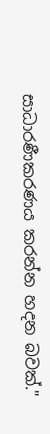සාධාරණීකරණය කරන්න හදන බවක්."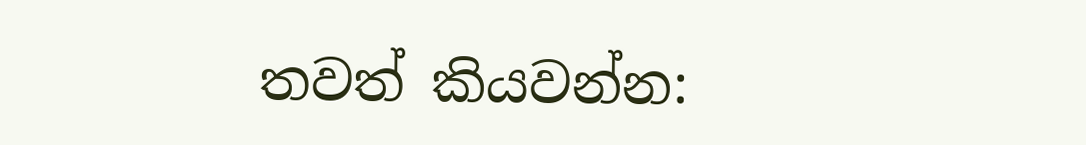තවත් කියවන්න: